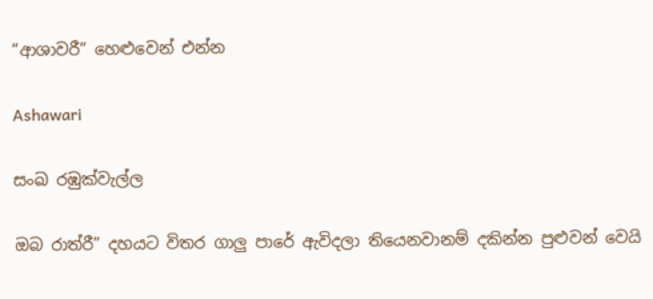“ආශාවරී” හෙළුවෙන් එන්න

Ashawari

සංඛ රඹුක්වැල්ල

ඔබ රාත්රී” දහයට විතර ගාලු පාරේ ඇවිදලා තියෙනවානම් දකින්න පුළුවන් වෙයි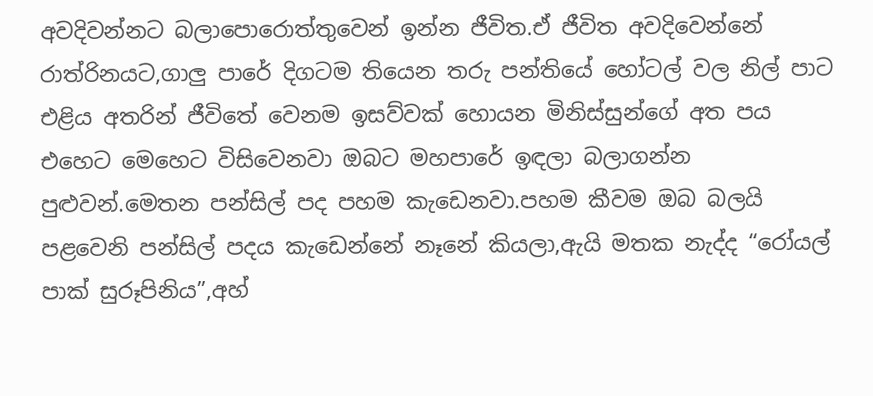අවදිවන්නට බලාපොරොත්තුවෙන් ඉන්න ජීවිත.ඒ ජීවිත අවදිවෙන්නේ රාත්රිනයට,ගාලු පාරේ දිගටම තියෙන තරු පන්තියේ හෝටල් වල නිල් පාට එළිය අතරින් ජීවිතේ වෙනම ඉසව්වක් හොයන මිනිස්සුන්ගේ අත පය එහෙට මෙහෙට විසිවෙනවා ඔබට මහපාරේ ඉඳලා බලාගන්න පුළුවන්.මෙතන පන්සිල් පද පහම කැඩෙනවා.පහම කීවම ඔබ බලයි පළවෙනි පන්සිල් පදය කැඩෙන්නේ නෑනේ කියලා,ඇයි මතක නැද්ද “රෝයල් පාක් සුරූපිනිය”,අහ්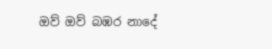ඔව් ඔව් බඹර නාදේ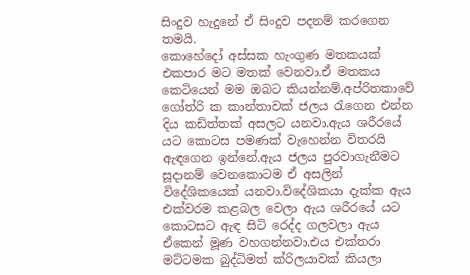සිංදුව හැදුනේ ඒ සිංදුව පදනම් කරගෙන තමයි.
කොහේදෝ අස්සක හැංගුණ මතකයක් එකපාර මට මතක් වෙනවා.ඒ මතකය කෙටියෙන් මම ඔබට කියන්නම්.අප්රිතකාවේ ගෝත්රි ක කාන්තාවක් ජලය ‍රැගෙන එන්න දිය කඩිත්තක් අසලට යනවා.ඇය ශරීරයේ යට කොටස පමණක් වැහෙන්න විතරයි ඇඳගෙන ඉන්නේ.ඇය ජලය පුරවාගැනීමට සූදානම් වෙනකොටම ඒ අසලින් විදේශිකයෙක් යනවා.විදේශිකයා දැක්ක ඇය එක්වරම කළබල වෙලා ඇය ශරීරයේ යට කොටසට ඇඳ සිටි රෙද්ද ගලවලා ඇය ඒකෙන් මූණ වහගන්නවා.එය එක්තරා මට්ටමක බුද්ධිමත් ක්රිලයාවක් කියලා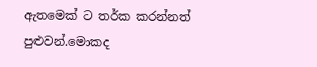ඇතමෙක් ට තර්ක කරන්නත් පුළුවන්.මොකද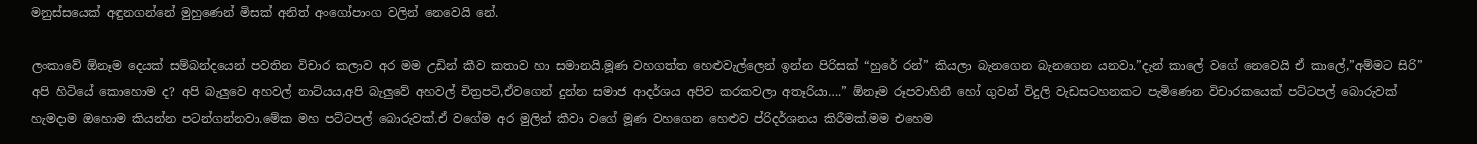මනුස්සයෙක් අඳුනගන්නේ මුහුණෙන් මිසක් අනිත් අංගෝපාංග වලින් නෙවෙයි නේ.

ලංකාවේ ඕනෑම දෙයක් සම්බන්දයෙන් පවතින විචාර කලාව අර මම උඩින් කීව කතාව හා සමානයි.මූණ වහගත්ත හෙළුවැල්ලෙන් ඉන්න පිරිසක් “හුරේ රන්” කියලා බැනගෙන බැනගෙන යනවා.”දැන් කාලේ වගේ නෙවෙයි ඒ කාලේ,”අම්මට සිරි” අපි හිටියේ කොහොම ද? අපි බැලුවෙ අහවල් නාට්යය,අපි බැලුවේ අහවල් චිත්‍රපටි,ඒවගෙන් දුන්න සමාජ ආදර්ශය අපිව කරකවලා අතෑරියා….” ඕනෑම රූපවාහිනී හෝ ගුවන් විදුලි වැඩසටහනකට පැමිණෙන විචාරකයෙක් පට්ටපල් බොරුවක් හැමදාම ඔහොම කියන්න පටන්ගන්නවා.මේක මහ පට්ටපල් බොරුවක්.ඒ වගේම අර මුලින් කීවා වගේ මූණ වහගෙන හෙළුව ප්රිදර්ශනය කිරීමක්.මම එහෙම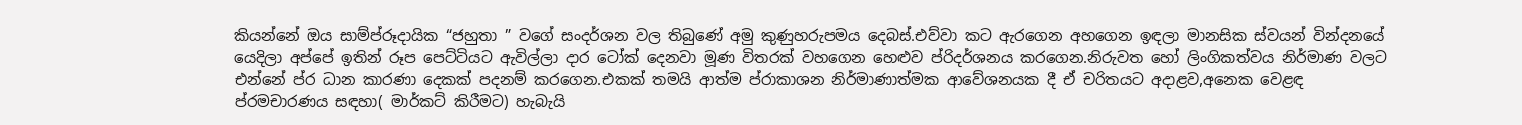කියන්නේ ඔය සාම්ප්රූදායික “ජහුතා ” වගේ සංදර්ශන වල තිබුණේ අමු කුණුහරුපමය දෙබස්.එව්වා කට ඇරගෙන අහගෙන ඉඳලා මානසික ස්වයන් වින්දනයේ යෙදිලා අප්පේ ඉතින් රූප පෙට්ටියට ඇවිල්ලා දාර ටෝක් දෙනවා මූණ විතරක් වහගෙන හෙළුව ප්රිදර්ශනය කරගෙන.නිරුවත හෝ ලිංගිකත්වය නිර්මාණ වලට එන්නේ ප්ර ධාන කාරණා දෙකක් පදනම් කරගෙන.එකක් තමයි ආත්ම ප්රාකාශන නිර්මාණාත්මක ආවේශනයක දී ඒ චරිතයට අදාළව,අනෙක වෙළඳ ප්රමචාරණය සඳහා( මාර්කට් කිරීමට) හැබැයි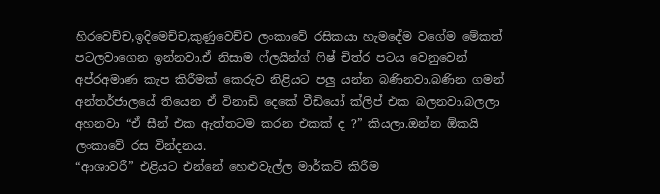හිරවෙච්ච,ඉදිමෙච්ච,කුණුවෙච්ච ලංකාවේ රසිකයා හැමදේම වගේම මේකත් පටලවාගෙන ඉන්නවා.ඒ නිසාම ෆ්ලයින්ග් ‍ෆිෂ් චිත්ර පටය වෙනුවෙන් අප්රඅමාණ කැප කිරීමක් කෙරුව නිළියට පලු යන්න බණිනවා.බණින ගමන් අන්තර්ජාලයේ තියෙන ඒ විනාඩි දෙකේ වීඩියෝ ක්ලිප් එක බලනවා.බලලා අහනවා “ඒ සීන් එක ඇත්තටම කරන එකක් ද ?” කියලා.ඔන්න ඕකයි ලංකාවේ රස වින්දනය.
“ආශාවරී” එළියට එන්නේ හෙළුවැල්ල මාර්කට් කිරීම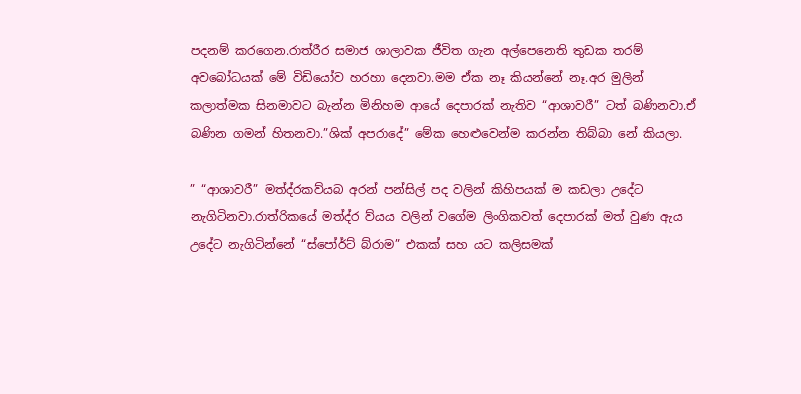පදනම් කරගෙන.රාත්රීර සමාජ ශාලාවක ජීවිත ගැන අල්පෙනෙති තුඩක තරම් අවබෝධයක් මේ විඩියෝව හරහා දෙනවා.මම ඒක නෑ කියන්නේ නෑ.අර මුලින් කලාත්මක සිනමාවට බැන්න මිනිහම ආයේ දෙපාරක් නැතිව “ආශාවරී” ටත් බණිනවා.ඒ බණින ගමන් හිතනවා.”ශික් අපරාදේ” මේක හෙළුවෙන්ම කරන්න තිබ්බා නේ කියලා.

” “ආශාවරී” මත්ද්රකව්යබ අරන් පන්සිල් පද වලින් කිහිපයක් ම කඩලා උදේට නැගිටිනවා.රාත්රිකයේ මත්ද්ර ව්යය වලින් වගේම ලිංගිකවත් දෙපාරක් මත් වුණ ඇය උදේට නැගිටින්නේ “ස්පෝර්ට් බ්රාම” එකක් සහ යට කලිසමක්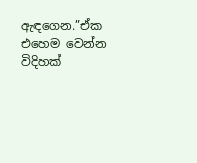ඇඳගෙන.”ඒක එහෙම වෙන්න විදිහක්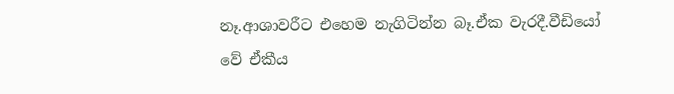නෑ.ආශාවරීට එහෙම නැගිටින්න බෑ.ඒක වැරදී.වීඩියෝ වේ ඒකීය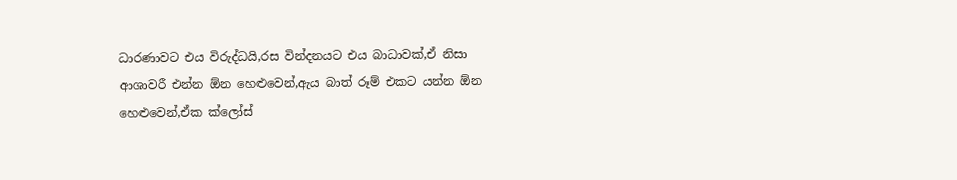ධාරණාවට එය විරුද්ධයි,රස වින්දනයට එය බාධාවක්,ඒ නිසා ආශාවරී එන්න ඕන හෙළුවෙන්,ඇය බාත් රූම් එකට යන්න ඕන හෙළුවෙන්,ඒක ක්ලෝස්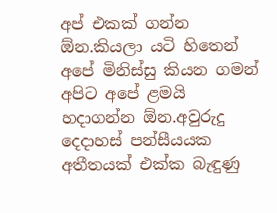අප් එකක් ගන්න ඕන.කියලා යටි හිතෙන් අපේ මිනිස්සු කියන ගමන් අපිට අපේ ළමයි හදාගන්න ඕන.අවුරුදු දෙදාහස් පන්සීයයක අතීතයක් එක්ක බැඳුණු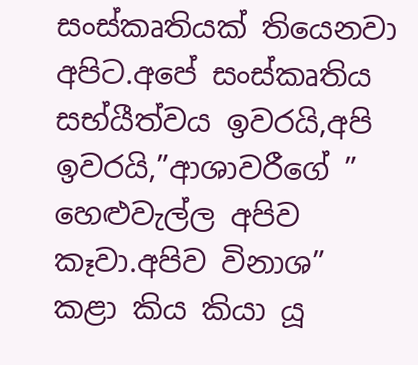සංස්කෘතියක් තියෙනවා අපිට.අපේ සංස්කෘතිය සභ්යීත්වය ඉවරයි,අපි ඉවරයි,”ආශාවරීගේ ” හෙළුවැල්ල අපිව කෑවා.අපිව විනාශ” කළා කිය කියා යූ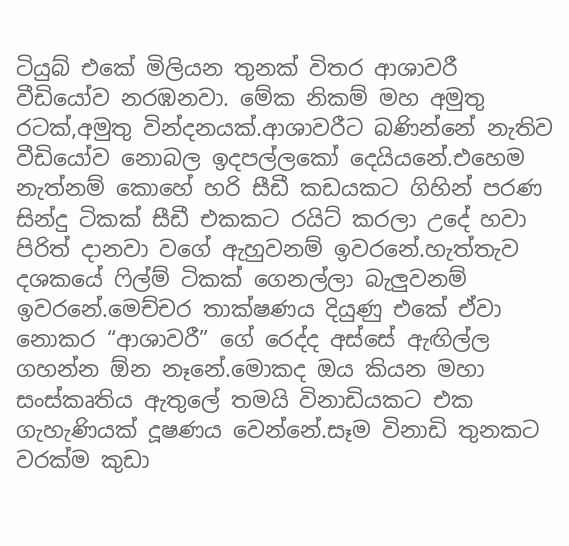ටියුබ් එකේ මිලියන තුනක් විතර ආශාවරී වීඩියෝව නරඹනවා. මේක නිකම් මහ අමුතු රටක්,අමුතු වින්දනයක්.ආශාවරීට බණින්නේ නැතිව වීඩියෝව නොබල ඉදපල්ලකෝ දෙයියනේ.එහෙම නැත්නම් කොහේ හරි සීඩී කඩයකට ගිහින් පරණ සින්දු ටිකක් සීඩී එකකට රයිට් කරලා උදේ හවා පිරිත් දානවා වගේ ඇහුවනම් ඉවරනේ.හැත්තැව දශකයේ ‍ෆිල්ම් ටිකක් ගෙනල්ලා බැලුවනම් ඉවරනේ.මෙච්චර තාක්ෂණය දියුණු එකේ ඒවා නොකර “ආශාවරී” ගේ රෙද්ද අස්සේ ඇඟිල්ල ගහන්න ඕන නෑනේ.මොකද ඔය කියන මහා සංස්කෘතිය ඇතුලේ තමයි විනාඩියකට එක ගැහැණියක් දූෂණය වෙන්නේ.සෑම විනාඩි තුනකට වරක්ම කුඩා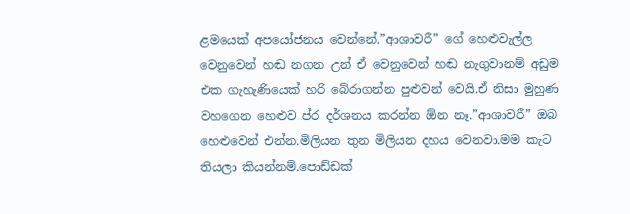ළමයෙක් අපයෝජනය වෙන්නේ.”ආශාවරී” ගේ හෙළුවැල්ල වෙනුවෙන් හඬ නගන උන් ඒ වෙනුවෙන් හඬ නැගුවානම් අඩුම එක ගැහැණියෙක් හරි බේරාගන්න පුළුවන් වෙයි.ඒ නිසා මුහුණ වහගෙන හෙළුව ප්ර දර්ශනය කරන්න ඕන නෑ.”ආශාවරී” ඔබ හෙළුවෙන් එන්න.මිලියන තුන මිලියන දහය වෙනවා.මම කැට තියලා කියන්නම්.පොඩ්ඩක්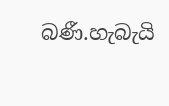බණී.හැබැයි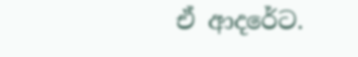ඒ ආදරේට.